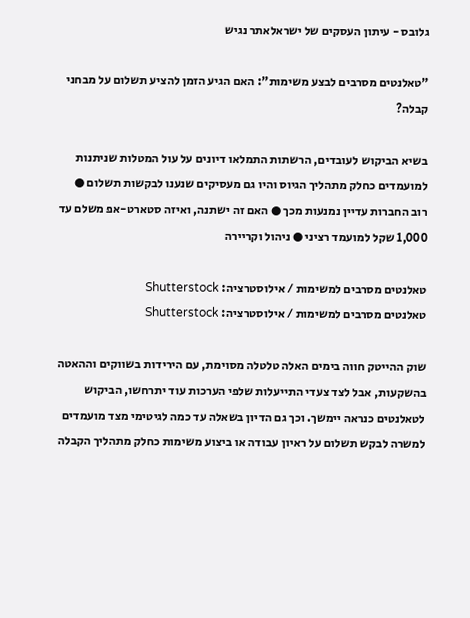גלובס - עיתון העסקים של ישראלאתר נגיש

"טאלנטים מסרבים לבצע משימות": האם הגיע הזמן להציע תשלום על מבחני קבלה?

בשיא הביקוש לעובדים, הרשתות התמלאו דיונים על עול המטלות שניתנות למועמדים כחלק מתהליך הגיוס והיו גם מעסיקים שנענו לבקשות תשלום ● רוב החברות עדיין נמנעות מכך ● האם זה ישתנה, ואיזה סטארט-אפ משלם עד 1,000 שקל למועמד רציני ● ניהול וקריירה

טאלנטים מסרבים למשימות / אילוסטרציה: Shutterstock
טאלנטים מסרבים למשימות / אילוסטרציה: Shutterstock

שוק ההייטק חווה בימים האלה טלטלה מסוימת, עם הירידות בשווקים וההאטה בהשקעות, אבל לצד צעדי התייעלות שלפי הערכות עוד יתרחשו, הביקוש לטאלנטים כנראה יימשך. וכך גם הדיון בשאלה עד כמה לגיטימי מצד מועמדים למשרה לבקש תשלום על ראיון עבודה או ביצוע משימות כחלק מתהליך הקבלה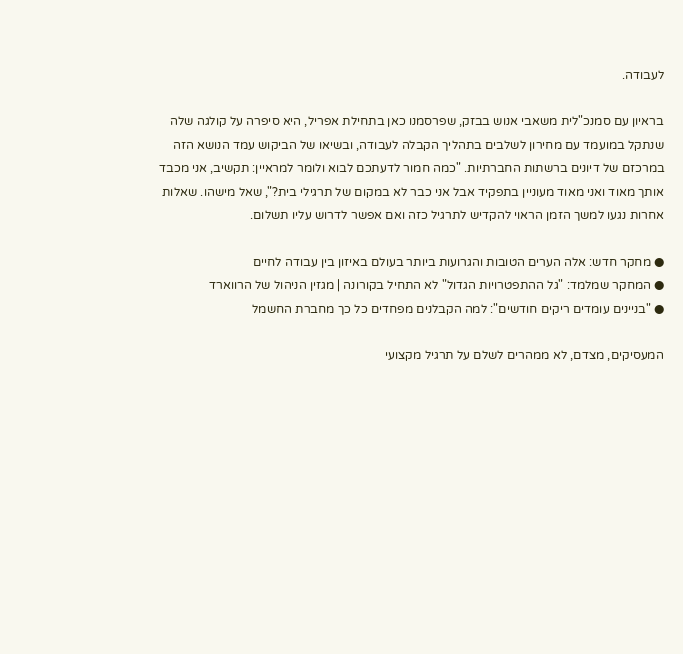לעבודה.

בראיון עם סמנכ"לית משאבי אנוש בבזק, שפרסמנו כאן בתחילת אפריל, היא סיפרה על קולגה שלה שנתקל במועמד עם מחירון לשלבים בתהליך הקבלה לעבודה, ובשיאו של הביקוש עמד הנושא הזה במרכזם של דיונים ברשתות החברתיות. "כמה חמור לדעתכם לבוא ולומר למראיין: תקשיב, אני מכבד אותך מאוד ואני מאוד מעוניין בתפקיד אבל אני כבר לא במקום של תרגילי בית?", שאל מישהו. שאלות אחרות נגעו למשך הזמן הראוי להקדיש לתרגיל כזה ואם אפשר לדרוש עליו תשלום.

● מחקר חדש: אלה הערים הטובות והגרועות ביותר בעולם באיזון בין עבודה לחיים
● המחקר שמלמד: "גל ההתפטרויות הגדול" לא התחיל בקורונה | מגזין הניהול של הרווארד
● "בניינים עומדים ריקים חודשים": למה הקבלנים מפחדים כל כך מחברת החשמל

המעסיקים, מצדם, לא ממהרים לשלם על תרגיל מקצועי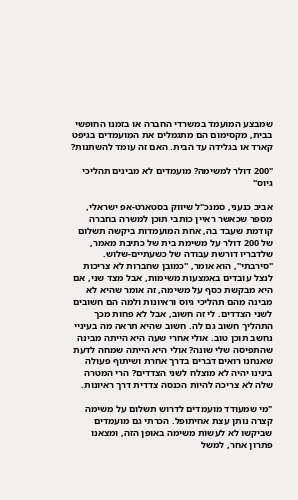שמבצע המועמד במשרדי החברה או בזמנו החופשי בבית, מקסימום הם מתגמלים את המועמדים בגיפט קארד או בגלידה עד הבית. האם זה עומד להשתנות?

"200 דולר למשימה? מועמדים לא מבינים תהליכי גיוס"

אביב כנעני, סמנכ"ל שיווק בסטארט-אפ ישראלי, מספר שכאשר ראיין כותבי תוכן למשרה בחברה קודמת שעבד בה, אחת המועמדות ביקשה תשלום של 200 דולר על משימת בית של כתיבת מאמר, שלדבריו דורשת עבודה של כשעתיים-שלוש. "סירבתי", הוא אומר, "כמובן שחברות לא צריכות לנצל עובדים באמצעות משימות, אבל מצד שני, אם היא מבקשת כסף על משימה, זה אומר שהיא לא מבינה מהם תהליכי גיוס וראיונות ולמה הם חשובים לשני הצדדים. לי זה חשוב, אבל לא פחות מכך התהליך חשוב גם לה. חשוב שהיא תראה מה בעיניי נחשב תוכן טוב. אולי אחרי שעה היא הייתה מבינה שהתפיסה שלי שונה? אולי היא הייתה שמחה לדעת שאנחנו רואים דברים בדרך אחרת ושיתוף פעולה בינינו יהיה לא מוצלח לשני הצדדים? הרי המטרה שלה לא צריכה להיות הכנסה צדדית דרך ראיונות.

"מי שמעודד מועמדים לדרוש תשלום על משימה קצרה נותן עצת אחיתופל. הכרתי גם מועמדים שביקשו לא לעשות משימה באופן הזה, ומצאנו פתרון אחר, למשל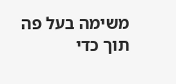משימה בעל פה תוך כדי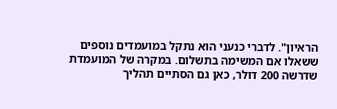הראיון". לדברי כנעני הוא נתקל במועמדים נוספים ששאלו אם המשימה בתשלום. במקרה של המועמדת שדרשה 200 דולר, כאן גם הסתיים תהליך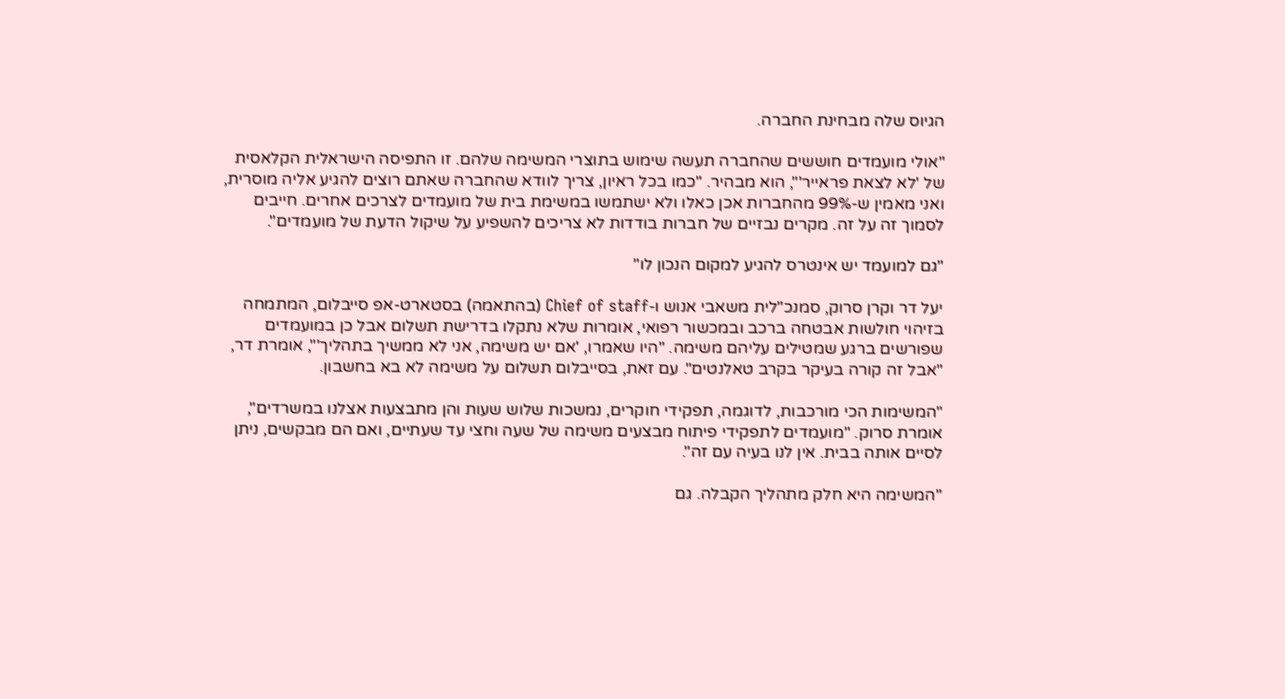הגיוס שלה מבחינת החברה.

"אולי מועמדים חוששים שהחברה תעשה שימוש בתוצרי המשימה שלהם. זו התפיסה הישראלית הקלאסית של 'לא לצאת פראייר'", הוא מבהיר. "כמו בכל ראיון, צריך לוודא שהחברה שאתם רוצים להגיע אליה מוסרית, ואני מאמין ש-99% מהחברות אכן כאלו ולא ישתמשו במשימת בית של מועמדים לצרכים אחרים. חייבים לסמוך זה על זה. מקרים נבזיים של חברות בודדות לא צריכים להשפיע על שיקול הדעת של מועמדים".

"גם למועמד יש אינטרס להגיע למקום הנכון לו"

יעל דר וקרן סרוק, סמנכ"לית משאבי אנוש ו-Chief of staff (בהתאמה) בסטארט-אפ סייבלום, המתמחה בזיהוי חולשות אבטחה ברכב ובמכשור רפואי, אומרות שלא נתקלו בדרישת תשלום אבל כן במועמדים שפורשים ברגע שמטילים עליהם משימה. "היו שאמרו, 'אם יש משימה, אני לא ממשיך בתהליך'", אומרת דר, "אבל זה קורה בעיקר בקרב טאלנטים". עם זאת, בסייבלום תשלום על משימה לא בא בחשבון.

"המשימות הכי מורכבות, לדוגמה, תפקידי חוקרים, נמשכות שלוש שעות והן מתבצעות אצלנו במשרדים", אומרת סרוק. "מועמדים לתפקידי פיתוח מבצעים משימה של שעה וחצי עד שעתיים, ואם הם מבקשים, ניתן לסיים אותה בבית. אין לנו בעיה עם זה".

"המשימה היא חלק מתהליך הקבלה. גם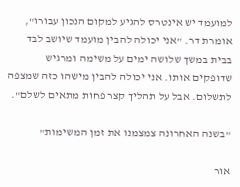למועמד יש אינטרס להגיע למקום הנכון עבורו", אומרת דר. "אני יכולה להבין מועמד שיושב לבד בבית במשך שלושה ימים על משימה ומרגיש שדופקים אותו. אני יכולה להבין מישהו כזה שמצפה לתשלום. אבל על תהליך קצר פחות מתאים לשלם".

"בשנה האחרונה צמצמנו את זמן המשימות"

אור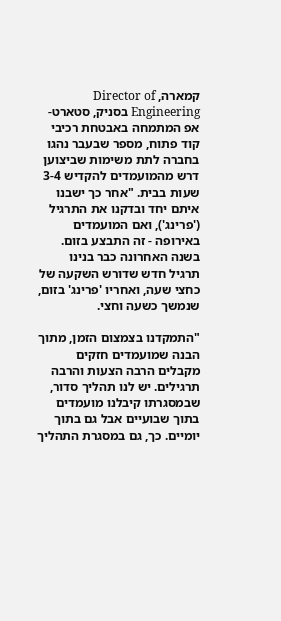קמארה, Director of Engineering בסניק, סטארט-אפ המתמחה באבטחת רכיבי קוד פתוח, מספר שבעבר נהגו בחברה לתת משימות שביצוען דרש מהמועמדים להקדיש 3-4 שעות בבית. "אחר כך ישבנו איתם יחד ובדקנו את התרגיל ('פרינג'), ואם המועמדים באירופה - זה התבצע בזום. בשנה האחרונה כבר בנינו תרגיל חדש שדורש השקעה של כחצי שעה, ואחריו 'פרינג' בזום, שנמשך כשעה וחצי.

"התמקדנו בצמצום הזמן, מתוך הבנה שמועמדים חזקים מקבלים הרבה הצעות והרבה תרגילים. יש לנו תהליך סדור, שבמסגרתו קיבלנו מועמדים בתוך שבועיים אבל גם בתוך יומיים. כך, גם במסגרת התהליך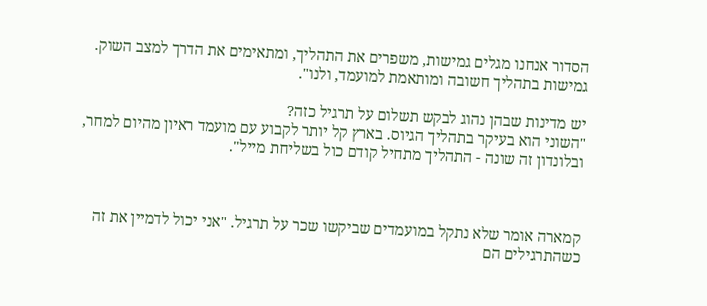הסדור אנחנו מגלים גמישות, משפרים את התהליך, ומתאימים את הדרך למצב השוק. גמישות בתהליך חשובה ומותאמת למועמד, ולנו".

יש מדינות שבהן נהוג לבקש תשלום על תרגיל כזה?
"השוני הוא בעיקר בתהליך הגיוס. בארץ קל יותר לקבוע עם מועמד ראיון מהיום למחר, ובלונדון זה שונה - התהליך מתחיל קודם כול בשליחת מייל".



קמארה אומר שלא נתקל במועמדים שביקשו שכר על תרגיל. "אני יכול לדמיין את זה כשהתרגילים הם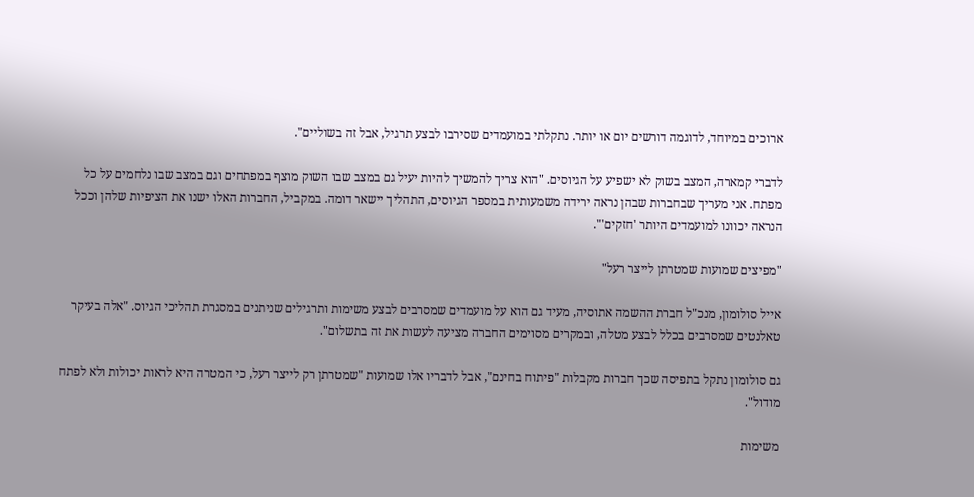ארוכים במיוחד, לדוגמה דורשים יום או יותר. נתקלתי במועמדים שסירבו לבצע תרגיל, אבל זה בשוליים".

לדברי קמארה, המצב בשוק לא ישפיע על הגיוסים. "הוא צריך להמשיך להיות יעיל גם במצב שבו השוק מוצף במפתחים וגם במצב שבו נלחמים על כל מפתח. אני מעריך שבחברות שבהן נראה ירידה משמעותית במספר הגיוסים, התהליך יישאר דומה. במקביל, החברות האלו ישנו את הציפיות שלהן וככל הנראה יכוונו למועמדים היותר 'חזקים'".

"מפיצים שמועות שמטרתן לייצר רעל"

אייל סולומון, מנכ"ל חברת ההשמה אתוסיה, מעיד גם הוא על מועמדים שמסרבים לבצע משימות ותרגילים שניתנים במסגרת תהליכי הגיוס. "אלה בעיקר טאלנטים שמסרבים בכלל לבצע מטלה, ובמקרים מסוימים החברה מציעה לעשות את זה בתשלום".

גם סולומון נתקל בתפיסה שכך חברות מקבלות "פיתוח בחינם", אבל לדבריו אלו שמועות "שמטרתן רק לייצר רעל, כי המטרה היא לראות יכולות ולא לפתח מודול".

משימות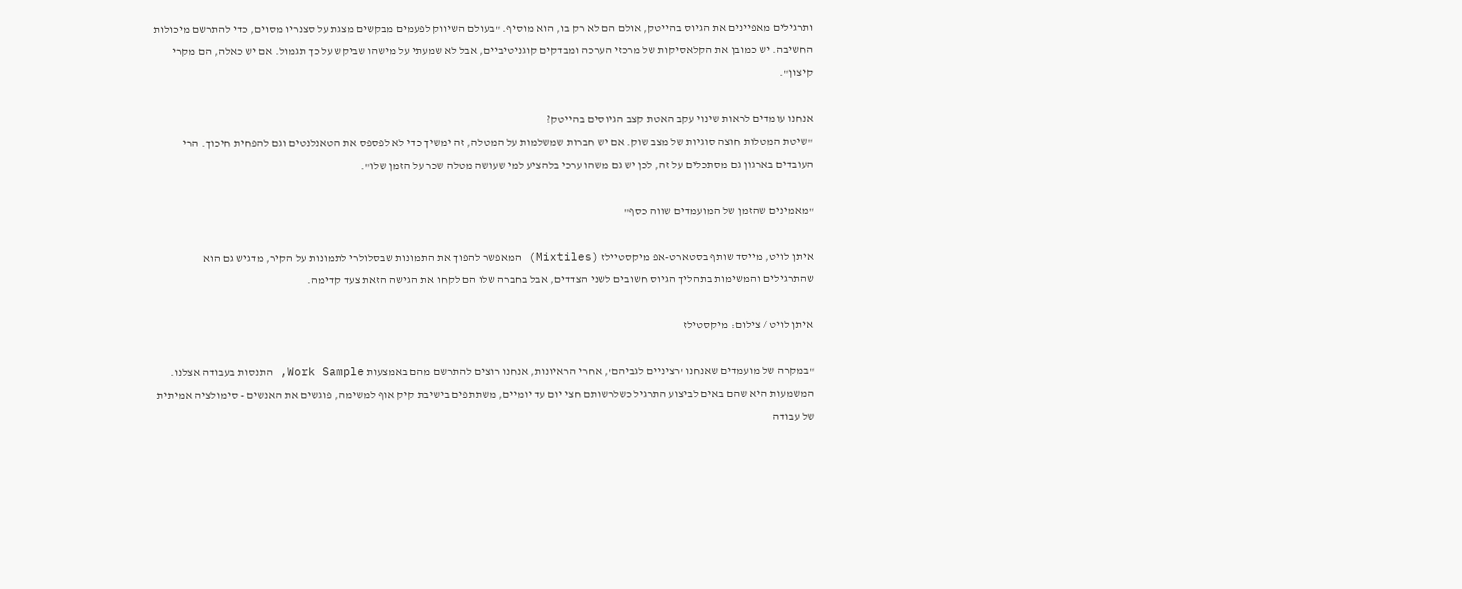ותרגילים מאפיינים את הגיוס בהייטק, אולם הם לא רק בו, הוא מוסיף. "בעולם השיווק לפעמים מבקשים מצגת על סצנריו מסוים, כדי להתרשם מיכולות החשיבה. יש כמובן את הקלאסיקות של מרכזי הערכה ומבדקים קוגניטיביים, אבל לא שמעתי על מישהו שביקש על כך תגמול. אם יש כאלה, הם מקרי קיצון".

אנחנו עומדים לראות שינוי עקב האטת קצב הגיוסים בהייטק?
"שיטת המטלות חוצה סוגיות של מצב שוק. אם יש חברות שמשלמות על המטלה, זה ימשיך כדי לא לפספס את הטאנלנטים וגם להפחית חיכוך. הרי העובדים בארגון גם מסתכלים על זה, לכן יש גם משהו ערכי בלהציע למי שעושה מטלה שכר על הזמן שלו".

"מאמינים שהזמן של המועמדים שווה כסף"

איתן לויט, מייסד שותף בסטארט-אפ מיקסטיילז (Mixtiles) המאפשר להפוך את התמונות שבסלולרי לתמונות על הקיר, מדגיש גם הוא שהתרגילים והמשימות בתהליך הגיוס חשובים לשני הצדדים, אבל בחברה שלו הם לקחו את הגישה הזאת צעד קדימה.

איתן לויט / צילום: מיקסטילז

"במקרה של מועמדים שאנחנו 'רציניים לגביהם', אחרי הראיונות, אנחנו רוצים להתרשם מהם באמצעות Work Sample, התנסות בעבודה אצלנו. המשמעות היא שהם באים לביצוע התרגיל כשלרשותם חצי יום עד יומיים, משתתפים בישיבת קיק אוף למשימה, פוגשים את האנשים - סימולציה אמיתית של עבודה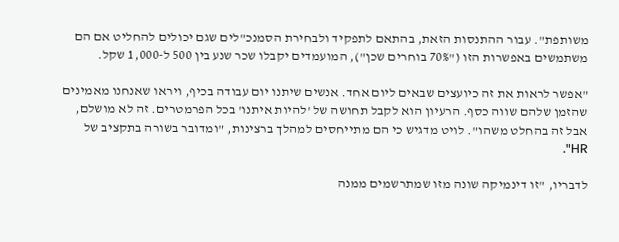משותפת". עבור ההתנסות הזאת, בהתאם לתפקיד ולבחירת הסמנכ"לים שגם יכולים להחליט אם הם משתמשים באפשרות הזו ("70% בוחרים שכן"), המועמדים יקבלו שכר שנע בין 500 ל-1,000 שקל.

"אפשר לראות את זה כיועצים שבאים ליום אחד. אנשים שיתנו יום עבודה בכיף, ויראו שאנחנו מאמינים שהזמן שלהם שווה כסף. הרעיון הוא לקבל תחושה של 'להיות איתנו' בכל הפרמטרים. זה לא מושלם, אבל זה בהחלט משהו". לויט מדגיש כי הם מתייחסים למהלך ברצינות, "ומדובר בשורה בתקציב של HR".

לדבריו, "זו דינמיקה שונה מזו שמתרשמים ממנה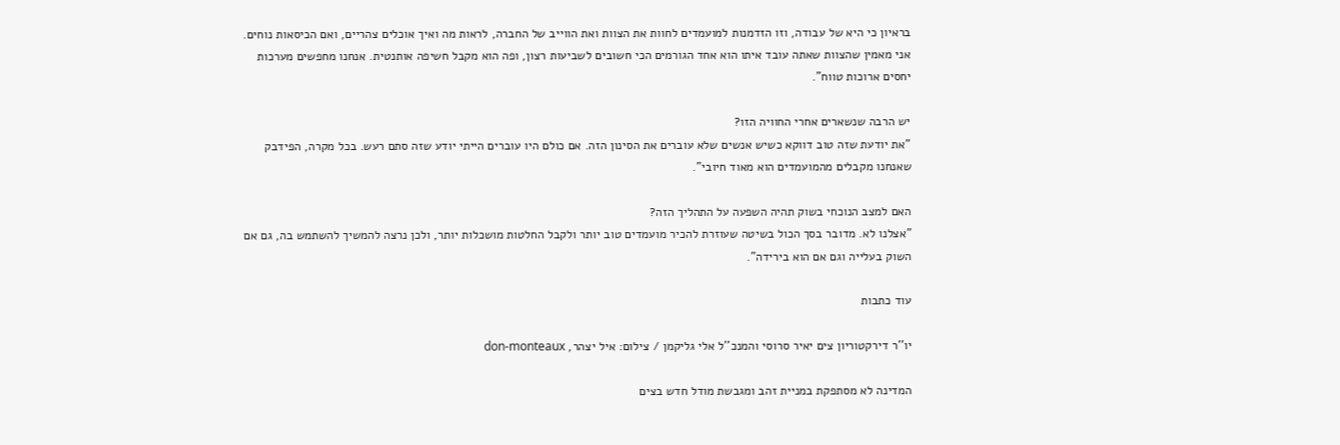בראיון כי היא של עבודה, וזו הזדמנות למועמדים לחוות את הצוות ואת הווייב של החברה, לראות מה ואיך אוכלים צהריים, ואם הכיסאות נוחים. אני מאמין שהצוות שאתה עובד איתו הוא אחד הגורמים הכי חשובים לשביעות רצון, ופה הוא מקבל חשיפה אותנטית. אנחנו מחפשים מערכות יחסים ארוכות טווח".

יש הרבה שנשארים אחרי החוויה הזו?
"את יודעת שזה טוב דווקא כשיש אנשים שלא עוברים את הסינון הזה. אם כולם היו עוברים הייתי יודע שזה סתם רעש. בכל מקרה, הפידבק שאנחנו מקבלים מהמועמדים הוא מאוד חיובי".

האם למצב הנוכחי בשוק תהיה השפעה על התהליך הזה?
"אצלנו לא. מדובר בסך הכול בשיטה שעוזרת להכיר מועמדים טוב יותר ולקבל החלטות מושכלות יותר, ולכן נרצה להמשיך להשתמש בה, גם אם השוק בעלייה וגם אם הוא בירידה".

עוד כתבות

יו''ר דירקטוריון צים יאיר סרוסי והמנכ''ל אלי גליקמן / צילום: איל יצהר, don-monteaux

המדינה לא מסתפקת במניית זהב ומגבשת מודל חדש בצים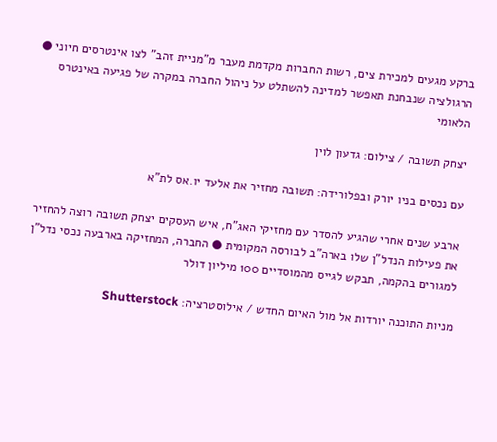ברקע מגעים למכירת צים, רשות החברות מקדמת מעבר מ"מניית זהב" לצו אינטרסים חיוני ● הרגולציה שנבחנת תאפשר למדינה להשתלט על ניהול החברה במקרה של פגיעה באינטרס הלאומי

יצחק תשובה / צילום: גדעון לוין

עם נכסים בניו יורק ובפלורידה: תשובה מחזיר את אלעד יו.אס לת"א

ארבע שנים אחרי שהגיע להסדר עם מחזיקי האג"ח, איש העסקים יצחק תשובה רוצה להחזיר את פעילות הנדל"ן שלו בארה"ב לבורסה המקומית ● החברה, המחזיקה בארבעה נכסי נדל"ן למגורים בהקמה, תבקש לגייס מהמוסדיים 100 מיליון דולר

מניות התוכנה יורדות אל מול האיום החדש / אילוסטרציה: Shutterstock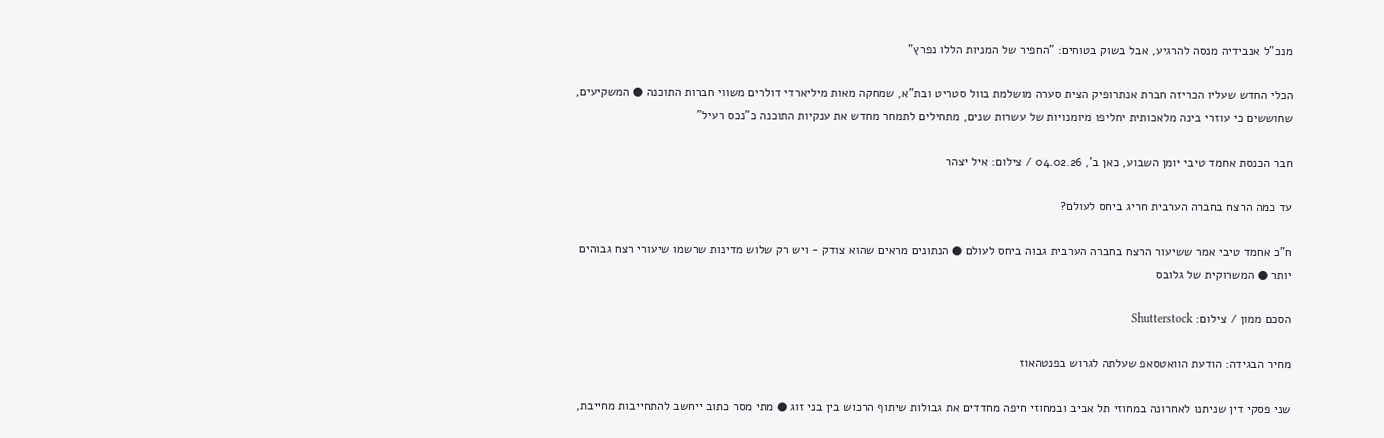מנכ"ל אנבידיה מנסה להרגיע, אבל בשוק בטוחים: "החפיר של המניות הללו נפרץ"

הכלי החדש שעליו הכריזה חברת אנתרופיק הצית סערה מושלמת בוול סטריט ובת"א, שמחקה מאות מיליארדי דולרים משווי חברות התוכנה ● המשקיעים, שחוששים כי עוזרי בינה מלאכותית יחליפו מיומנויות של עשרות שנים, מתחילים לתמחר מחדש את ענקיות התוכנה כ"נכס רעיל"

חבר הכנסת אחמד טיבי יומן השבוע, כאן ב', 04.02.26 / צילום: איל יצהר

עד כמה הרצח בחברה הערבית חריג ביחס לעולם?

ח"כ אחמד טיבי אמר ששיעור הרצח בחברה הערבית גבוה ביחס לעולם ● הנתונים מראים שהוא צודק - ויש רק שלוש מדינות שרשמו שיעורי רצח גבוהים יותר ● המשרוקית של גלובס

הסכם ממון / צילום: Shutterstock

מחיר הבגידה: הודעת הוואטסאפ שעלתה לגרוש בפנטהאוז

שני פסקי דין שניתנו לאחרונה במחוזי תל אביב ובמחוזי חיפה מחדדים את גבולות שיתוף הרכוש בין בני זוג ● מתי מסר כתוב ייחשב להתחייבות מחייבת,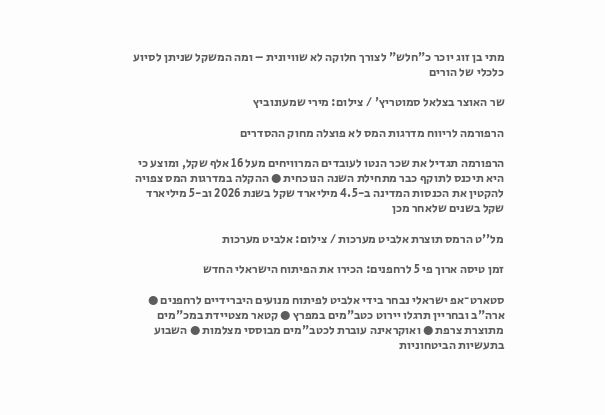מתי בן זוג יוכר כ"חלש" לצורך חלוקה לא שוויונית – ומה המשקל שניתן לסיוע כלכלי של הורים

שר האוצר בצלאל סמוטריץ' / צילום: מירי שמעונוביץ

הרפורמה לריווח מדרגות המס לא פוצלה מחוק ההסדרים

הרפורמה תגדיל את שכר הנטו לעובדים המרוויחים מעל 16 אלף שקל, ומוצע כי היא תיכנס לתוקף כבר מתחילת השנה הנוכחית ● ההקלה במדרגות המס צפויה להקטין את הכנסות המדינה ב-4.5 מיליארד שקל בשנת 2026 וב-5 מיליארד שקל בשנים שלאחר מכן

מל''ט הרמס תוצרת אלביט מערכות / צילום: אלביט מערכות

זמן טיסה ארוך פי 5 לרחפנים: הכירו את הפיתוח הישראלי החדש

סטארט־אפ ישראלי נבחר בידי אלביט לפיתוח מנועים היברידיים לרחפנים ● ארה"ב ובחריין תרגלו יירוט כטב"מים במפרץ ● קטאר מצטיידת במכ"מים מתוצרת צרפת ● ואוקראינה עוברת לכטב"מים מבוססי מצלמות ● השבוע בתעשיות הביטחוניות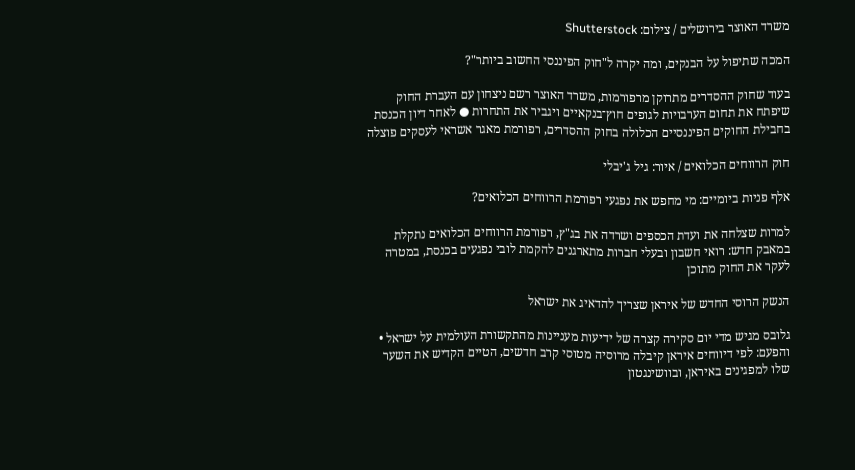משרד האוצר בירושלים / צילום: Shutterstock

המכה שתיפול על הבנקים, ומה יקרה ל"חוק הפיננסי החשוב ביותר"?

בעוד שחוק ההסדרים מתרוקן מרפורמות, משרד האוצר רשם ניצחון עם העברת החוק שיפתח את תחום הערבויות לגופים חוץ־בנקאיים ויגביר את התחרות ● לאחר דיון הכנסת בחבילת החוקים הפיננסיים הכלולה בחוק ההסדרים, רפורמת מאגר אשראי לעסקים פוצלה

חוק הרווחים הכלואים / איור: גיל ג'יבלי

אלף פניות ביומיים: מי מחפש את נפגעי רפורמת הרווחים הכלואים?

למרות שצלחה את ועדת הכספים ושרדה את בג"ץ, רפורמת הרווחים הכלואים נתקלת במאבק חדש: רואי חשבון ובעלי חברות מתארגנים להקמת לובי נפגעים בכנסת, במטרה לעקר את החוק מתוכן

הנשק הרוסי החדש של איראן שצריך להדאיג את ישראל

גלובס מגיש מדי יום סקירה קצרה של ידיעות מעניינות מהתקשורת העולמית על ישראל • והפעם: לפי דיווחים איראן קיבלה מרוסיה מטוסי קרב חדשים, הטיים הקדיש את השער שלו למפגינים באיראן, ובוושינגטון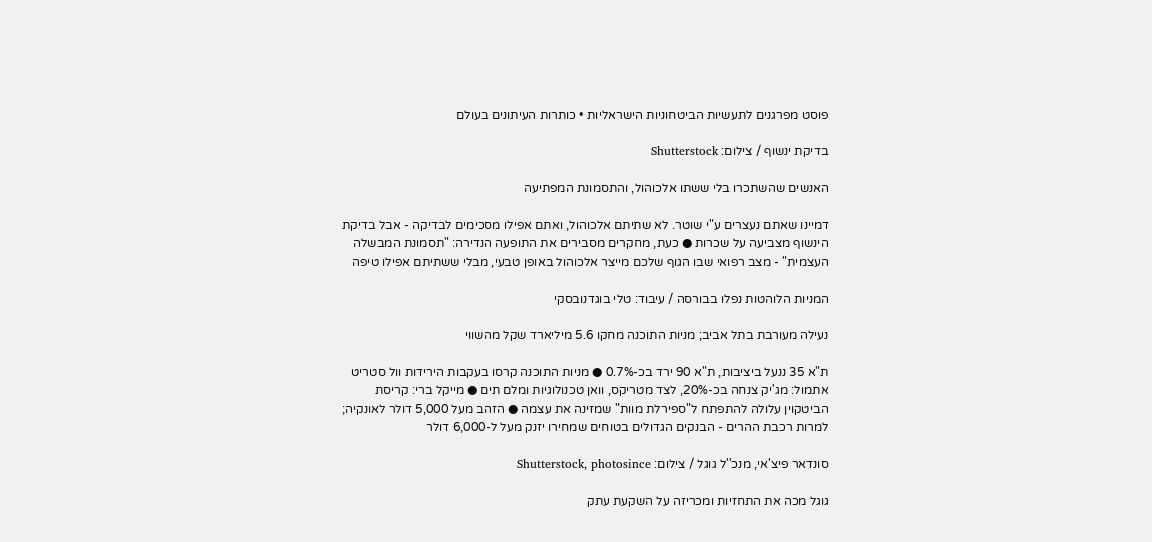פוסט מפרגנים לתעשיות הביטחוניות הישראליות • כותרות העיתונים בעולם

בדיקת ינשוף / צילום: Shutterstock

האנשים שהשתכרו בלי ששתו אלכוהול, והתסמונת המפתיעה

דמיינו שאתם נעצרים ע"י שוטר. לא שתיתם אלכוהול, ואתם אפילו מסכימים לבדיקה - אבל בדיקת הינשוף מצביעה על שכרות ● כעת, מחקרים מסבירים את התופעה הנדירה: "תסמונת המבשלה העצמית" - מצב רפואי שבו הגוף שלכם מייצר אלכוהול באופן טבעי, מבלי ששתיתם אפילו טיפה

המניות הלוהטות נפלו בבורסה / עיבוד: טלי בוגדנובסקי

נעילה מעורבת בתל אביב; מניות התוכנה מחקו 5.6 מיליארד שקל מהשווי

ת"א 35 ננעל ביציבות, ת"א 90 ירד בכ-0.7% ● מניות התוכנה קרסו בעקבות הירידות וול סטריט אתמול: מג'יק צנחה בכ-20%, לצד מטריקס, וואן טכנולוגיות ומלם תים ● מייקל ברי: קריסת הביטקוין עלולה להתפתח ל"ספירלת מוות" שמזינה את עצמה ● הזהב מעל 5,000 דולר לאונקיה; למרות רכבת ההרים - הבנקים הגדולים בטוחים שמחירו יזנק מעל ל-6,000 דולר

סונדאר פיצ'אי, מנכ''ל גוגל / צילום: Shutterstock, photosince

גוגל מכה את התחזיות ומכריזה על השקעת עתק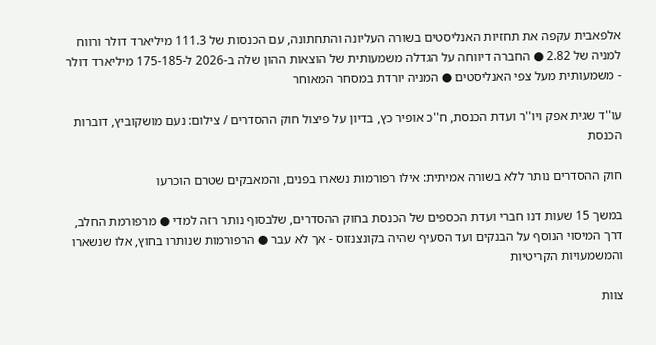אלפאבית עקפה את תחזיות האנליסטים בשורה העליונה והתחתונה, עם הכנסות של 111.3 מיליארד דולר ורווח למניה של 2.82 ● החברה דיווחה על הגדלה משמעותית של הוצאות ההון שלה ב-2026 ל-175-185 מיליארד דולר - משמעותית מעל צפי האנליסטים ● המניה יורדת במסחר המאוחר

עו''ד שגית אפק ויו''ר ועדת הכנסת, ח''כ אופיר כץ, בדיון על פיצול חוק ההסדרים / צילום: נעם מושקוביץ, דוברות הכנסת

חוק ההסדרים נותר ללא בשורה אמיתית: אילו רפורמות נשארו בפנים, והמאבקים שטרם הוכרעו

במשך 15 שעות דנו חברי ועדת הכספים של הכנסת בחוק ההסדרים, שלבסוף נותר רזה למדי ● מרפורמת החלב, דרך המיסוי הנוסף על הבנקים ועד הסעיף שהיה בקונצנזוס - אך לא עבר ● הרפורמות שנותרו בחוץ, אלו שנשארו והמשמעויות הקריטיות

צוות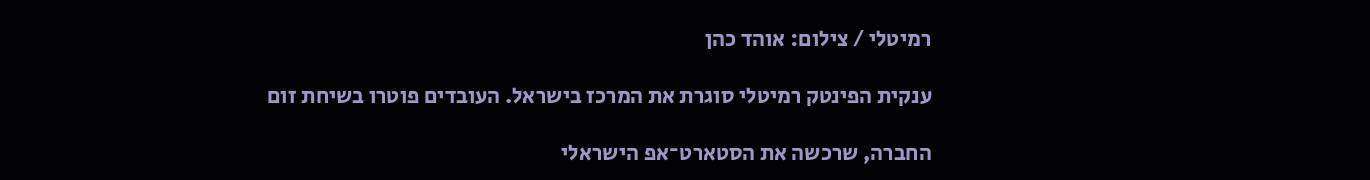רמיטלי / צילום: אוהד כהן

ענקית הפינטק רמיטלי סוגרת את המרכז בישראל. העובדים פוטרו בשיחת זום

החברה, שרכשה את הסטארט־אפ הישראלי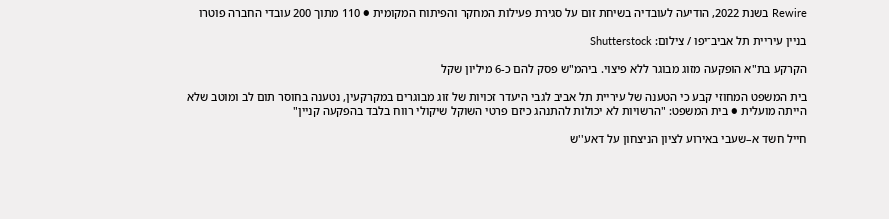Rewire בשנת 2022, הודיעה לעובדיה בשיחת זום על סגירת פעילות המחקר והפיתוח המקומית ● 110 מתוך 200 עובדי החברה פוטרו

בניין עיריית תל אביב־יפו / צילום: Shutterstock

הקרקע בת"א הופקעה מזוג מבוגר ללא פיצוי. ביהמ"ש פסק להם כ-6 מיליון שקל

בית המשפט המחוזי קבע כי הטענה של עיריית תל אביב לגבי היעדר זכויות של זוג מבוגרים במקרקעין, נטענה בחוסר תום לב ומוטב שלא הייתה מועלית ● בית המשפט: "הרשויות לא יכולות להתנהג כיזם פרטי השוקל שיקולי רווח בלבד בהפקעה קניין"

חייל חשד א–שעבי באירוע לציון הניצחון על דאע''ש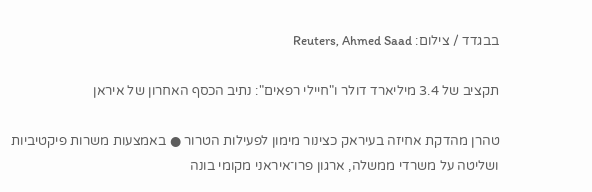בבגדד / צילום: Reuters, Ahmed Saad

תקציב של 3.4 מיליארד דולר ו"חיילי רפאים": נתיב הכסף האחרון של איראן

טהרן מהדקת אחיזה בעיראק כצינור מימון לפעילות הטרור ● באמצעות משרות פיקטיביות ושליטה על משרדי ממשלה, ארגון פרו־איראני מקומי בונה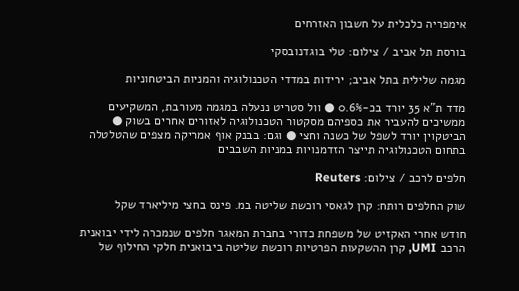אימפריה כלכלית על חשבון האזרחים

בורסת תל אביב / צילום: טלי בוגדנובסקי

מגמה שלילית בתל אביב; ירידות במדדי הטכנולוגיה והמניות הביטחוניות

מדד ת"א 35 יורד בכ-0.6% ● וול סטריט ננעלה במגמה מעורבת, המשקיעים ממשיכים להעביר את כספיהם מסקטור הטכנולוגיה לאזורים אחרים בשוק ● הביטקוין יורד לשפל של כשנה וחצי ● וגם: בבנק אוף אמריקה מצפים שהטלטלה בתחום הטכנולוגיה תייצר הזדמנויות במניות השבבים

חלפים לרכב / צילום: Reuters

שוק החלפים רותח: קרן לגאסי רוכשת שליטה במ. פינס בחצי מיליארד שקל

חודש אחרי האקזיט של משפחת כדורי בחברת המאגר חלפים שנמכרה לידי יבואנית הרכב UMI, קרן ההשקעות הפרטיות רוכשת שליטה ביבואנית חלקי החילוף של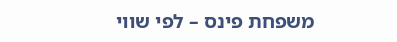משפחת פינס – לפי שווי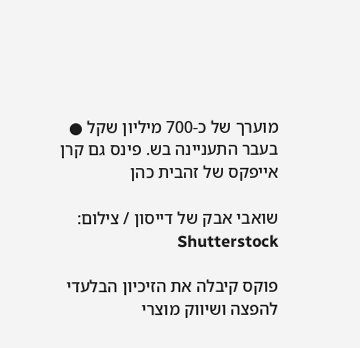מוערך של כ-700 מיליון שקל ● בעבר התעניינה בש. פינס גם קרן אייפקס של זהבית כהן

שואבי אבק של דייסון / צילום: Shutterstock

פוקס קיבלה את הזיכיון הבלעדי להפצה ושיווק מוצרי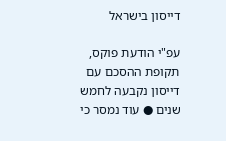דייסון בישראל

עפ"י הודעת פוקס, תקופת ההסכם עם דייסון נקבעה לחמש שנים ● עוד נמסר כי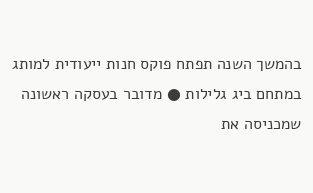בהמשך השנה תפתח פוקס חנות ייעודית למותג במתחם ביג גלילות ● מדובר בעסקה ראשונה שמכניסה את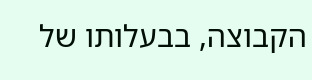הקבוצה, בבעלותו של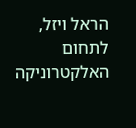הראל ויזל, לתחום האלקטרוניקה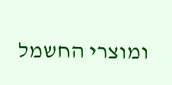ומוצרי החשמל